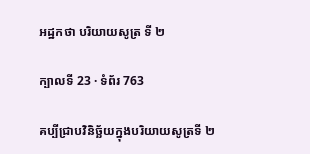អដ្ឋកថា បរិយាយសូត្រ ទី ២

ក្បាលទី 23 · ទំព័រ 763

គប្បីជ្រាបវិនិច្ឆ័យក្នុងបរិយាយសូត្រទី ២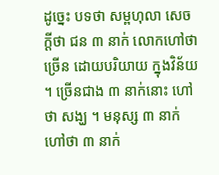ដូច្នេះ បទថា សម្ពហុលា សេចក្តីថា ជន ៣ នាក់ លោកហៅថា ច្រើន ដោយបរិយាយ ក្នុងវិន័យ ។ ច្រើនជាង ៣ នាក់នោះ ហៅថា សង្ឃ ។ មនុស្ស ៣ នាក់ ហៅថា ៣ នាក់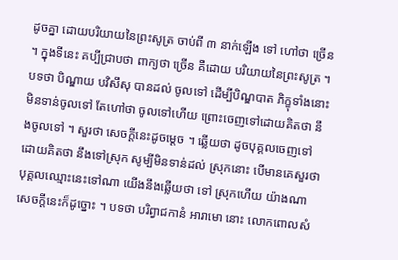ដូចគ្នា ដោយបរិយាយនៃព្រះសូត្រ ចាប់ពី ៣ នាក់ឡើង ទៅ ហៅថា ច្រើន ។ ក្នុងទីនេះ គប្បីជ្រាបថា ពាក្យថា ច្រើន គឺដោយ បរិយាយនៃព្រះសូត្រ ។ បទថា បិណ្ឌាយ បវិសឹសុ បានដល់ ចូលទៅ ដើម្បីបិណ្ឌបាត ភិក្ខុទាំងនោះមិនទាន់ចូលទៅ តែហៅថា ចូលទៅហើយ ព្រោះចេញទៅដោយគិតថា នឹងចូលទៅ ។ សួរថា សេចក្តីនេះដូចម្តេច ។ ឆ្លើយថា ដូចបុគ្គលចេញទៅដោយគិតថា នឹងទៅស្រុក សូម្បីមិនទាន់ដល់ ស្រុកនោះ បើមានគេសួរថា បុគ្គលឈ្មោះនេះទៅណា យើងនឹងឆ្លើយថា ទៅ ស្រុកហើយ យ៉ាងណា សេចក្តីនេះក៏ដូច្នោះ ។ បទថា បរិព្វាជកានំ អារាមោ នោះ លោកពោលសំ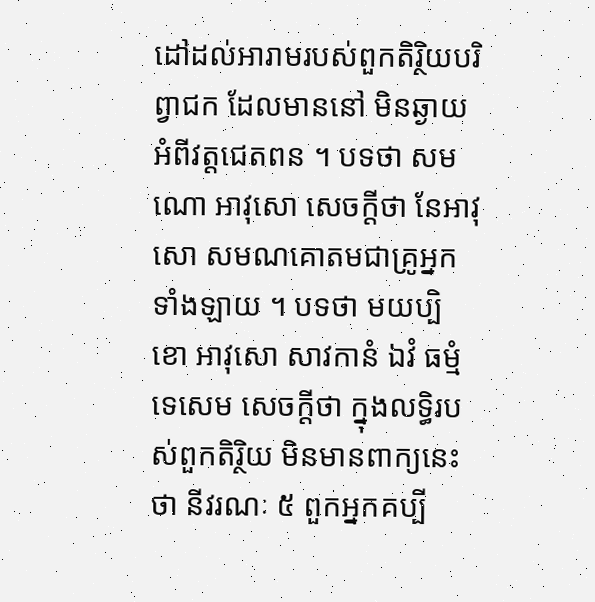ដៅដល់អារាមរបស់ពួកតិរ្ថិយបរិព្វាជក ដែលមាននៅ មិនឆ្ងាយអំពីវត្តជេតពន ។ បទថា សមណោ អាវុសោ សេចក្តីថា នែអាវុសោ សមណគោតមជាគ្រូអ្នកទាំងឡាយ ។ បទថា មយប្បិ ខោ អាវុសោ សាវកានំ ឯវំ ធម្មំ ទេសេម សេចក្តីថា ក្នុងលទ្ធិរបស់ពួកតិរ្ថិយ មិនមានពាក្យនេះថា នីវរណៈ ៥ ពួកអ្នកគប្បី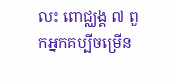លះ ពោជ្ឈង្គ ៧ ពួកអ្នកគប្បីចម្រើន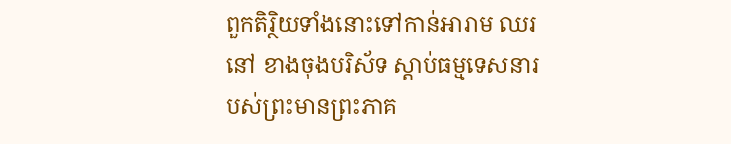ពួកតិរ្ថិយទាំងនោះទៅកាន់អារាម ឈរនៅ ខាងចុងបរិស័ទ ស្តាប់ធម្មទេសនារបស់ព្រះមានព្រះភាគ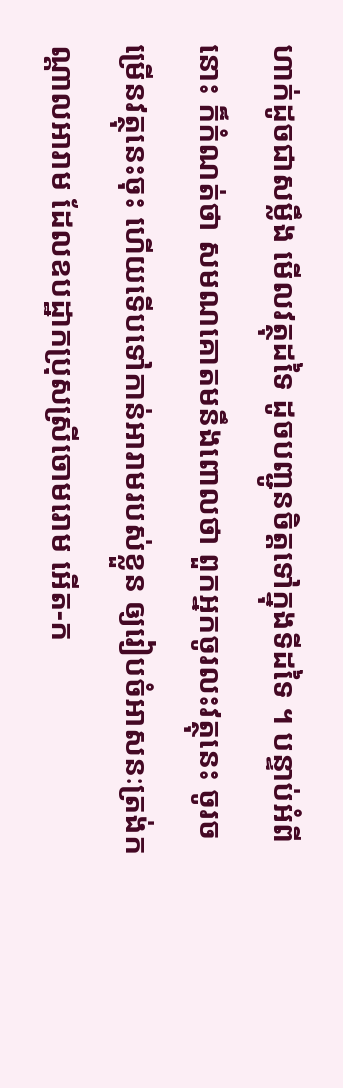ហាក់ដូចជាសម្លឹង មើលវត្ថុដទៃ ដូចបញ្ជូនចិត្តទៅក្នុងទីដទៃ ។ បន្ទាប់អំពីនោះ ក៏កំណត់ថា សមណគោតមនឹងពោលថា ពួកអ្នកចូរលះវត្ថុនេះ ចូរចម្រើនវត្ថុនេះចុះ ហើយទើបទៅកាន់អារាមរបស់ខ្លួន ឲ្យរៀបចំអាសនៈត្រង់កណ្តាលអារាម ដែលឧបដ្ឋាកប្រុសស្រីចោមរោម អើត-ក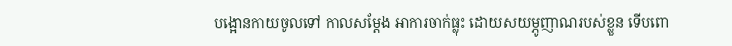បង្អោនកាយចូលទៅ កាលសម្តែង អាការចាក់ធ្លុះ ដោយសយម្ភូញាណរបស់ខ្លួន ទើបពោ